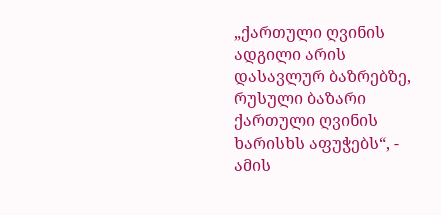„ქართული ღვინის ადგილი არის დასავლურ ბაზრებზე, რუსული ბაზარი ქართული ღვინის ხარისხს აფუჭებს“, - ამის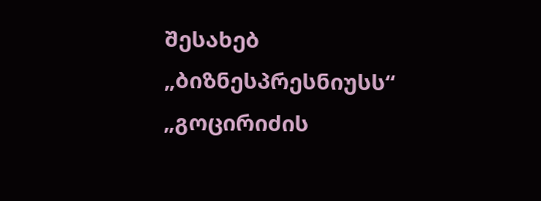შესახებ „ბიზნესპრესნიუსს“ „გოცირიძის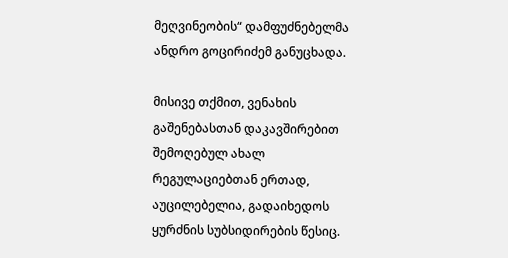მეღვინეობის“ დამფუძნებელმა ანდრო გოცირიძემ განუცხადა.

მისივე თქმით, ვენახის გაშენებასთან დაკავშირებით შემოღებულ ახალ რეგულაციებთან ერთად, აუცილებელია, გადაიხედოს ყურძნის სუბსიდირების წესიც.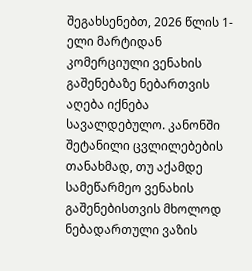შეგახსენებთ, 2026 წლის 1-ელი მარტიდან კომერციული ვენახის გაშენებაზე ნებართვის აღება იქნება სავალდებულო. კანონში შეტანილი ცვლილებების თანახმად, თუ აქამდე სამეწარმეო ვენახის გაშენებისთვის მხოლოდ ნებადართული ვაზის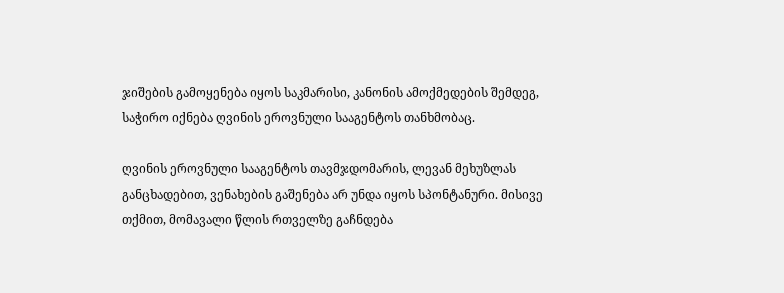ჯიშების გამოყენება იყოს საკმარისი, კანონის ამოქმედების შემდეგ, საჭირო იქნება ღვინის ეროვნული სააგენტოს თანხმობაც.

ღვინის ეროვნული სააგენტოს თავმჯდომარის, ლევან მეხუზლას განცხადებით, ვენახების გაშენება არ უნდა იყოს სპონტანური. მისივე თქმით, მომავალი წლის რთველზე გაჩნდება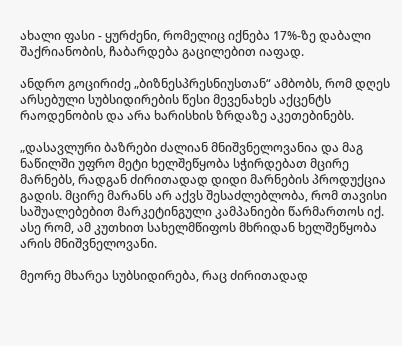ახალი ფასი - ყურძენი, რომელიც იქნება 17%-ზე დაბალი შაქრიანობის, ჩაბარდება გაცილებით იაფად.

ანდრო გოცირიძე „ბიზნესპრესნიუსთან“ ამბობს, რომ დღეს არსებული სუბსიდირების წესი მევენახეს აქცენტს რაოდენობის და არა ხარისხის ზრდაზე აკეთებინებს.

„დასავლური ბაზრები ძალიან მნიშვნელოვანია და მაგ ნაწილში უფრო მეტი ხელშეწყობა სჭირდებათ მცირე მარნებს, რადგან ძირითადად დიდი მარნების პროდუქცია გადის. მცირე მარანს არ აქვს შესაძლებლობა, რომ თავისი საშუალებებით მარკეტინგული კამპანიები წარმართოს იქ. ასე რომ, ამ კუთხით სახელმწიფოს მხრიდან ხელშეწყობა არის მნიშვნელოვანი.

მეორე მხარეა სუბსიდირება, რაც ძირითადად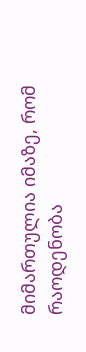მიმართულია იმაზე, რომ რაოდენობა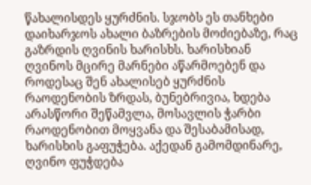წახალისდეს ყურძნის. სჯობს ეს თანხები დაიხარჯოს ახალი ბაზრების მოძიებაზე, რაც გაზრდის ღვინის ხარისხს. ხარისხიან ღვინოს მცირე მარნები აწარმოებენ და როდესაც შენ ახალისებ ყურძნის რაოდენობის ზრდას, ბუნებრივია, ხდება არასწორი შეწამვლა, მოსავლის ჭარბი რაოდენობით მოყვანა და შესაბამისად, ხარისხის გაფუჭება. აქედან გამომდინარე, ღვინო ფუჭდება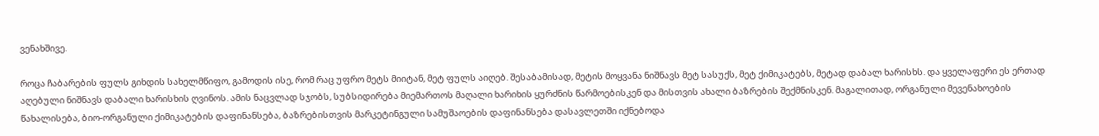ვენახშივე.

როცა ჩაბარების ფულს გიხდის სახელმწიფო, გამოდის ისე, რომ რაც უფრო მეტს მიიტან, მეტ ფულს აიღებ. შესაბამისად, მეტის მოყვანა ნიშნავს მეტ სასუქს, მეტ ქიმიკატებს, მეტად დაბალ ხარისხს. და ყველაფერი ეს ერთად აღებული ნიშნავს დაბალი ხარისხის ღვინოს. ამის ნაცვლად სჯობს, სუბსიდირება მიემართოს მაღალი ხარიხის ყურძნის წარმოებისკენ და მისთვის ახალი ბაზრების შექმნისკენ. მაგალითად, ორგანული მევენახოების წახალისება, ბიო-ორგანული ქიმიკატების დაფინანსება, ბაზრებისთვის მარკეტინგული სამუშაოების დაფინანსება დასავლეთში იქნებოდა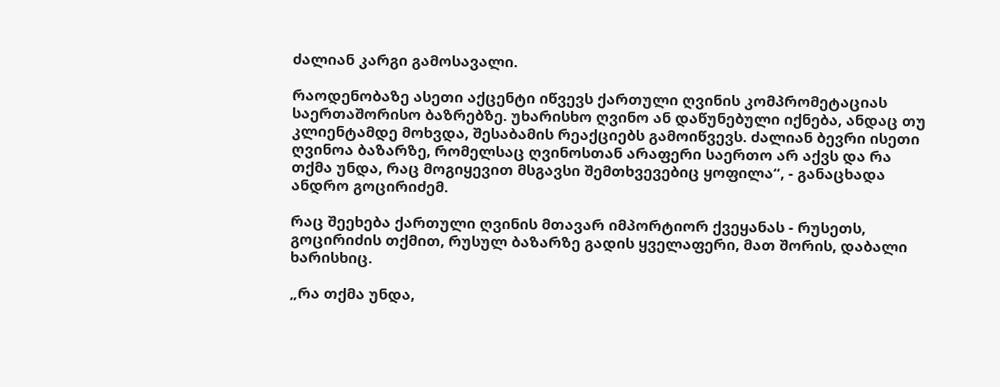ძალიან კარგი გამოსავალი.

რაოდენობაზე ასეთი აქცენტი იწვევს ქართული ღვინის კომპრომეტაციას საერთაშორისო ბაზრებზე. უხარისხო ღვინო ან დაწუნებული იქნება, ანდაც თუ კლიენტამდე მოხვდა, შესაბამის რეაქციებს გამოიწვევს. ძალიან ბევრი ისეთი ღვინოა ბაზარზე, რომელსაც ღვინოსთან არაფერი საერთო არ აქვს და რა თქმა უნდა, რაც მოგიყევით მსგავსი შემთხვევებიც ყოფილა“, - განაცხადა ანდრო გოცირიძემ.

რაც შეეხება ქართული ღვინის მთავარ იმპორტიორ ქვეყანას - რუსეთს, გოცირიძის თქმით, რუსულ ბაზარზე გადის ყველაფერი, მათ შორის, დაბალი ხარისხიც.

„რა თქმა უნდა,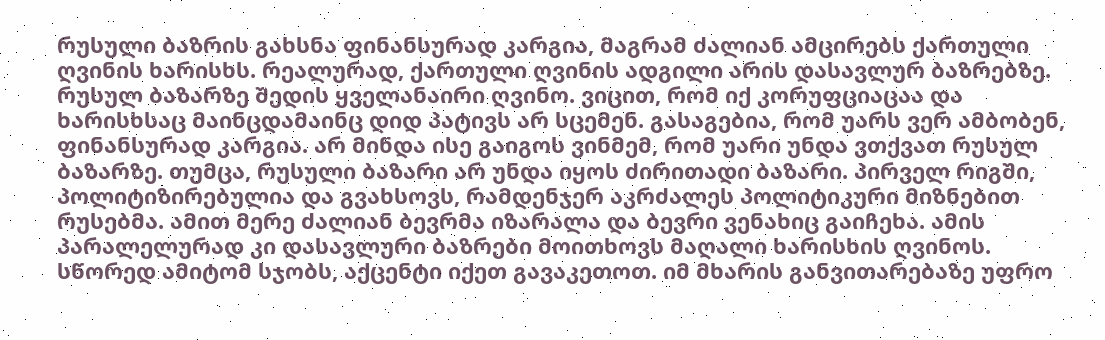რუსული ბაზრის გახსნა ფინანსურად კარგია, მაგრამ ძალიან ამცირებს ქართული ღვინის ხარისხს. რეალურად, ქართული ღვინის ადგილი არის დასავლურ ბაზრებზე. რუსულ ბაზარზე შედის ყველანაირი ღვინო. ვიცით, რომ იქ კორუფციაცაა და ხარისხსაც მაინცდამაინც დიდ პატივს არ სცემენ. გასაგებია, რომ უარს ვერ ამბობენ, ფინანსურად კარგია. არ მინდა ისე გაიგოს ვინმემ, რომ უარი უნდა ვთქვათ რუსულ ბაზარზე. თუმცა, რუსული ბაზარი არ უნდა იყოს ძირითადი ბაზარი. პირველ რიგში, პოლიტიზირებულია და გვახსოვს, რამდენჯერ აკრძალეს პოლიტიკური მიზნებით რუსებმა. ამით მერე ძალიან ბევრმა იზარალა და ბევრი ვენახიც გაიჩეხა. ამის პარალელურად კი დასავლური ბაზრები მოითხოვს მაღალი ხარისხის ღვინოს. სწორედ ამიტომ სჯობს, აქცენტი იქეთ გავაკეთოთ. იმ მხარის განვითარებაზე უფრო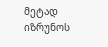მეტად იზრუნოს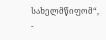სახელმწიფომ“, -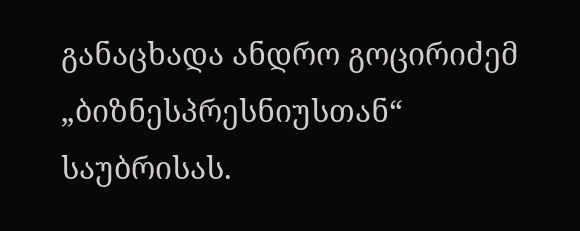განაცხადა ანდრო გოცირიძემ „ბიზნესპრესნიუსთან“ საუბრისას.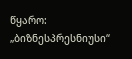წყარო: „ბიზნესპრესნიუსი“